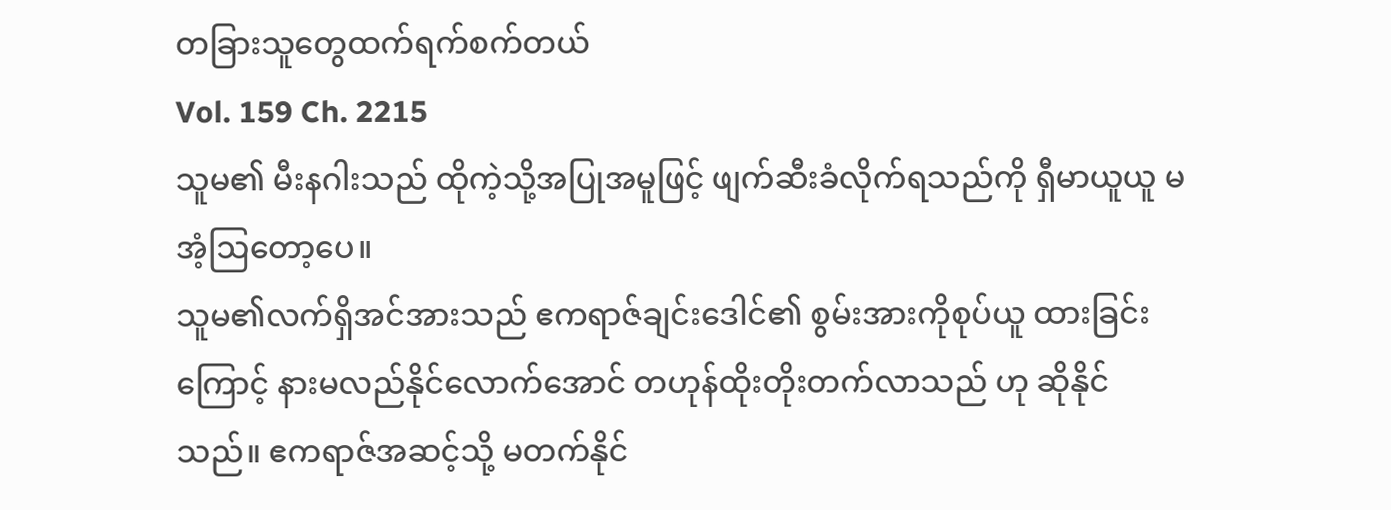တခြားသူတွေထက်ရက်စက်တယ်
Vol. 159 Ch. 2215
သူမ၏ မီးနဂါးသည် ထိုကဲ့သို့အပြုအမူဖြင့် ဖျက်ဆီးခံလိုက်ရသည်ကို ရှီမာယူယူ မအံ့ဩတော့ပေ။
သူမ၏လက်ရှိအင်အားသည် ဧကရာဇ်ချင်းဒေါင်၏ စွမ်းအားကိုစုပ်ယူ ထားခြင်းကြောင့် နားမလည်နိုင်လောက်အောင် တဟုန်ထိုးတိုးတက်လာသည် ဟု ဆိုနိုင်သည်။ ဧကရာဇ်အဆင့်သို့ မတက်နိုင်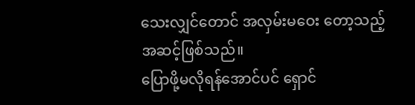သေးလျှင်တောင် အလှမ်းမဝေး တော့သည့်အဆင့်ဖြစ်သည်။
ပြောဖို့မလိုရန်အောင်ပင် ရှောင်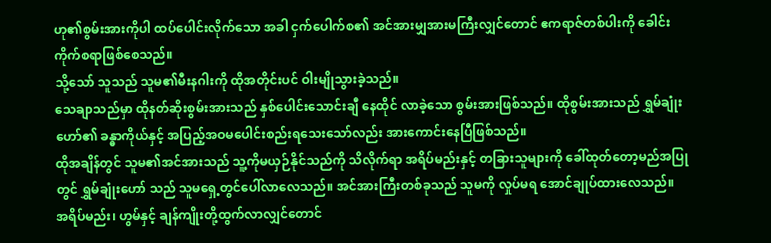ဟု၏စွမ်းအားကိုပါ ထပ်ပေါင်းလိုက်သော အခါ ငှက်ပေါက်စ၏ အင်အားမျှအားမကြီးလျှင်တောင် ဧကရာဇ်တစ်ပါးကို ခေါင်းကိုက်စရာဖြစ်စေသည်။
သို့သော် သူသည် သူမ၏မီးနဂါးကို ထိုအတိုင်းပင် ဝါးမျိုသွားခဲ့သည်။
သေချာသည်မှာ ထိုနတ်ဆိုးစွမ်းအားသည် နှစ်ပေါင်းသောင်းချီ နေထိုင် လာခဲ့သော စွမ်းအားဖြစ်သည်။ ထိုစွမ်းအားသည် ရွှမ်ချုံးဟော်၏ ခန္ဓာကိုယ်နှင့် အပြည့်အဝမပေါင်းစည်းရသေးသော်လည်း အားကောင်းနေပြီဖြစ်သည်။
ထိုအချိန်တွင် သူမ၏အင်အားသည် သူ့ကိုမယှဉ်နိုင်သည်ကို သိလိုက်ရာ အရိပ်မည်းနှင့် တခြားသူများကို ခေါ်ထုတ်တော့မည်အပြုတွင် ရွှမ်ချုံးဟော် သည် သူမရှေ့တွင်ပေါ်လာလေသည်။ အင်အားကြီးတစ်ခုသည် သူမကို လှုပ်မရ အောင်ချုပ်ထားလေသည်။
အရိပ်မည်း၊ ဟွမ်နှင့် ချန်ကျိုးတို့ထွက်လာလျှင်တောင်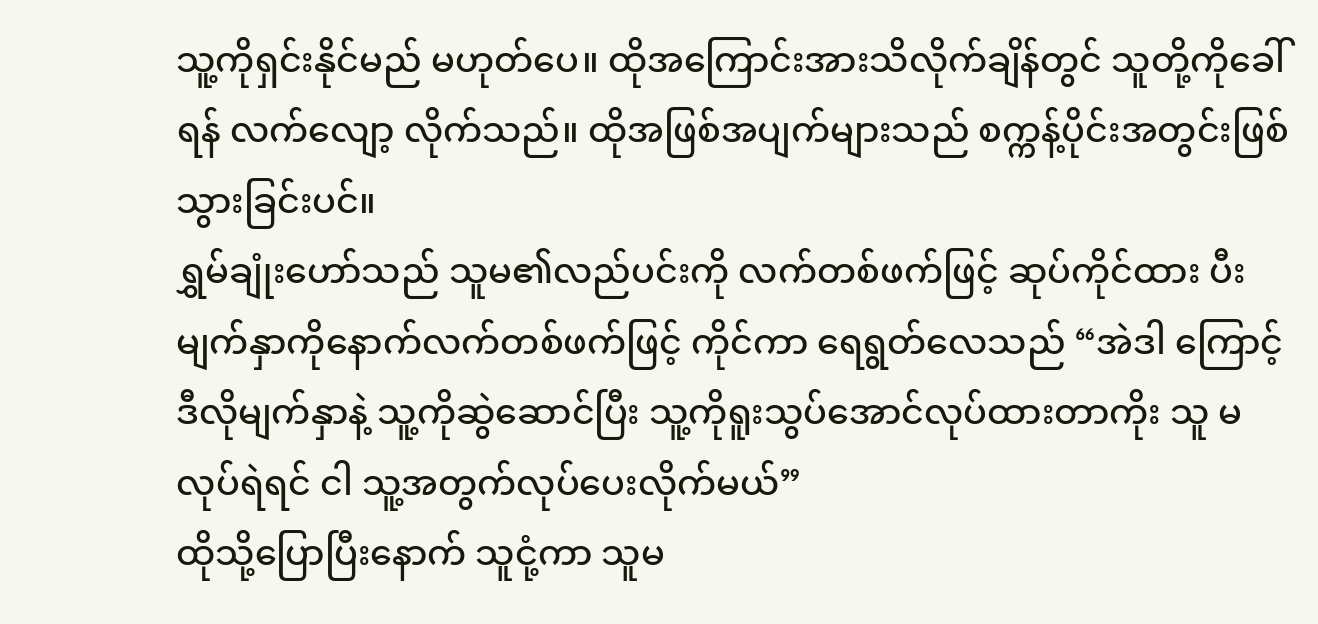သူ့ကိုရှင်းနိုင်မည် မဟုတ်ပေ။ ထိုအကြောင်းအားသိလိုက်ချိန်တွင် သူတို့ကိုခေါ်ရန် လက်လျော့ လိုက်သည်။ ထိုအဖြစ်အပျက်များသည် စက္ကန့်ပိုင်းအတွင်းဖြစ်သွားခြင်းပင်။
ရွှမ်ချုံးဟော်သည် သူမ၏လည်ပင်းကို လက်တစ်ဖက်ဖြင့် ဆုပ်ကိုင်ထား ပီး မျက်နှာကိုနောက်လက်တစ်ဖက်ဖြင့် ကိုင်ကာ ရေရွတ်လေသည် “အဲဒါ ကြောင့် ဒီလိုမျက်နှာနဲ့ သူ့ကိုဆွဲဆောင်ပြီး သူ့ကိုရူးသွပ်အောင်လုပ်ထားတာကိုး သူ မလုပ်ရဲရင် ငါ သူ့အတွက်လုပ်ပေးလိုက်မယ်”
ထိုသို့ပြောပြီးနောက် သူငုံ့ကာ သူမ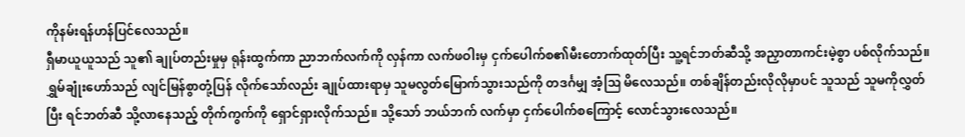ကိုနမ်းရန်ဟန်ပြင်လေသည်။
ရှီမာယူယူသည် သူ၏ ချုပ်တည်းမှုမှ ရုန်းထွက်ကာ ညာဘက်လက်ကို လှန်ကာ လက်ဖဝါးမှ ငှက်ပေါက်စ၏မီးတောက်ထုတ်ပြီး သူ့ရင်ဘတ်ဆီသို့ အညှာတာကင်းမဲ့စွာ ပစ်လိုက်သည်။ ရွှမ်ချုံးဟော်သည် လျင်မြန်စွာတုံ့ပြန် လိုက်သော်လည်း ချုပ်ထားရာမှ သူမလွတ်မြောက်သွားသည်ကို တဒင်္ဂမျှ အံ့ဩ မိလေသည်။ တစ်ချိန်တည်းလိုလိုမှာပင် သူသည် သူမကိုလွှတ်ပြီး ရင်ဘတ်ဆီ သို့လာနေသည့် တိုက်ကွက်ကို ရှောင်ရှားလိုက်သည်။ သို့သော် ဘယ်ဘက် လက်မှာ ငှက်ပေါက်စကြောင့် လောင်သွားလေသည်။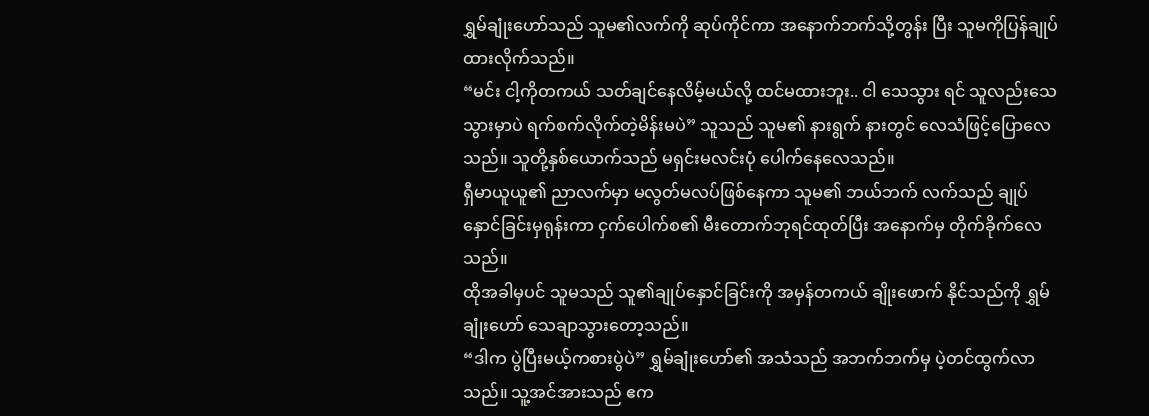ရွှမ်ချုံးဟော်သည် သူမ၏လက်ကို ဆုပ်ကိုင်ကာ အနောက်ဘက်သို့တွန်း ပြီး သူမကိုပြန်ချုပ်ထားလိုက်သည်။
“မင်း ငါ့ကိုတကယ် သတ်ချင်နေလိမ့်မယ်လို့ ထင်မထားဘူး.. ငါ သေသွား ရင် သူလည်းသေသွားမှာပဲ ရက်စက်လိုက်တဲ့မိန်းမပဲ” သူသည် သူမ၏ နားရွက် နားတွင် လေသံဖြင့်ပြောလေသည်။ သူတို့နှစ်ယောက်သည် မရှင်းမလင်းပုံ ပေါက်နေလေသည်။
ရှီမာယူယူ၏ ညာလက်မှာ မလွတ်မလပ်ဖြစ်နေကာ သူမ၏ ဘယ်ဘက် လက်သည် ချုပ်နှောင်ခြင်းမှရုန်းကာ ငှက်ပေါက်စ၏ မီးတောက်ဘုရင်ထုတ်ပြီး အနောက်မှ တိုက်ခိုက်လေသည်။
ထိုအခါမှပင် သူမသည် သူ၏ချုပ်နှောင်ခြင်းကို အမှန်တကယ် ချိုးဖောက် နိုင်သည်ကို ရွှမ်ချုံးဟော် သေချာသွားတော့သည်။
“ဒါက ပွဲပြီးမယ့်ကစားပွဲပဲ” ရွှမ်ချုံးဟော်၏ အသံသည် အဘက်ဘက်မှ ပဲ့တင်ထွက်လာသည်။ သူ့အင်အားသည် ဧက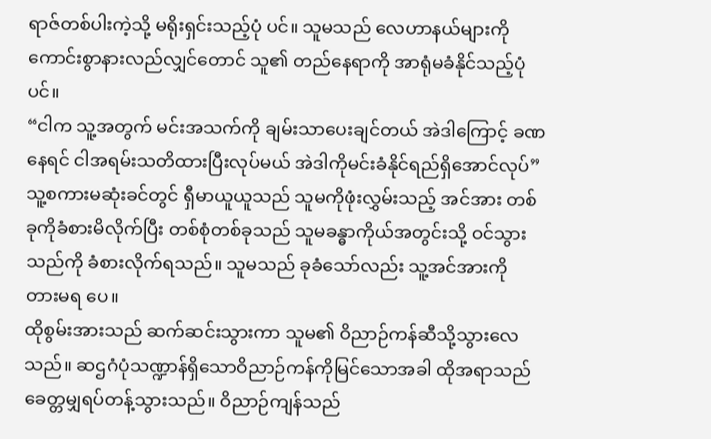ရာဇ်တစ်ပါးကဲ့သို့ မရိုးရှင်းသည့်ပုံ ပင်။ သူမသည် လေဟာနယ်များကို ကောင်းစွာနားလည်လျှင်တောင် သူ၏ တည်နေရာကို အာရုံမခံနိုင်သည့်ပုံပင်။
“ငါက သူ့အတွက် မင်းအသက်ကို ချမ်းသာပေးချင်တယ် အဲဒါကြောင့် ခဏနေရင် ငါအရမ်းသတိထားပြီးလုပ်မယ် အဲဒါကိုမင်းခံနိုင်ရည်ရှိအောင်လုပ်”
သူ့စကားမဆုံးခင်တွင် ရှီမာယူယူသည် သူမကိုဖုံးလွှမ်းသည့် အင်အား တစ်ခုကိုခံစားမိလိုက်ပြီး တစ်စုံတစ်ခုသည် သူမခန္ဓာကိုယ်အတွင်းသို့ ဝင်သွား သည်ကို ခံစားလိုက်ရသည်။ သူမသည် ခုခံသော်လည်း သူ့အင်အားကို တားမရ ပေ။
ထိုစွမ်းအားသည် ဆက်ဆင်းသွားကာ သူမ၏ ဝိညာဉ်ကန်ဆီသို့သွားလေ သည်။ ဆဌဂံပုံသဏ္ဍာန်ရှိသောဝိညာဉ်ကန်ကိုမြင်သောအခါ ထိုအရာသည် ခေတ္တမျှရပ်တန့်သွားသည်။ ဝိညာဉ်ကျန်သည်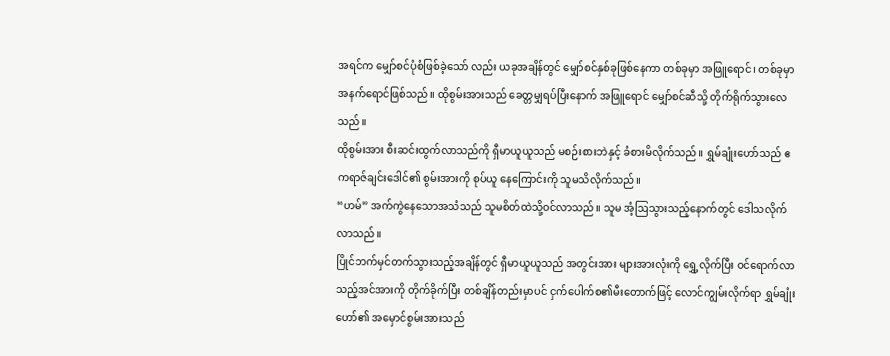အရင်က မျှော်စင်ပုံစံဖြစ်ခဲ့သော် လည်း ယခုအချိန်တွင် မျှော်စင်နှစ်ခုဖြစ်နေကာ တစ်ခုမှာ အဖြူရောင်၊ တစ်ခုမှာ အနက်ရောင်ဖြစ်သည်။ ထိုစွမ်းအားသည် ခေတ္တမျှရပ်ပြီးနောက် အဖြူရောင် မျှော်စင်ဆီသို့ တိုက်ရိုက်သွားလေသည်။
ထိုစွမ်းအား စီးဆင်းထွက်လာသည်ကို ရှီမာယူယူသည် မစဉ်းစားဘဲနှင့် ခံစားမိလိုက်သည်။ ရွှမ်ချုံးဟော်သည် ဧကရာဇ်ချင်းဒေါင်၏ စွမ်းအားကို စုပ်ယူ နေကြောင်းကို သူမသိလိုက်သည်။
“ဟမ်” အက်ကွဲနေသောအသံသည် သူမစိတ်ထဲသို့ဝင်လာသည်။ သူမ အံ့ဩသွားသည့်နောက်တွင် ဒေါသလိုက်လာသည်။
ပြိုင်ဘက်မှင်တက်သွားသည့်အချိန်တွင် ရှီမာယူယူသည် အတွင်းအား များအားလုံးကို ရွှေ့လိုက်ပြီး ဝင်ရောက်လာသည့်အင်အားကို တိုက်ခိုက်ပြီး တစ်ချိန်တည်းမှာပင် ငှက်ပေါက်စ၏မီးတောက်ဖြင့် လောင်ကျွမ်းလိုက်ရာ ရွှမ်ချုံးဟော်၏ အမှောင်စွမ်းအားသည်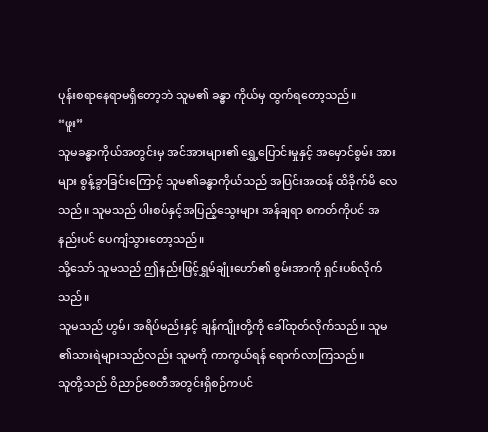ပုန်းစရာနေရာမရှိတော့ဘဲ သူမ၏ ခန္ဓာ ကိုယ်မှ ထွက်ရတော့သည်။
“ဖူး”
သူမခန္ဓာကိုယ်အတွင်းမှ အင်အားများ၏ ရွှေ့ပြောင်းမှုနှင့် အမှောင်စွမ်း အားများ စွန့်ခွာခြင်းကြောင့် သူမ၏ခန္ဓာကိုယ်သည် အပြင်းအထန် ထိခိုက်မိ လေသည်။ သူမသည် ပါးစပ်နှင့်အပြည့်သွေးများ အန်ချရာ စကတ်ကိုပင် အနည်းပင် ပေကျံသွားတော့သည်။
သို့သော် သူမသည် ဤနည်းဖြင့်ရွှမ်ချုံးဟော်၏ စွမ်းအာကို ရှင်းပစ်လိုက် သည်။
သူမသည် ဟွမ်၊ အရိပ်မည်းနှင့် ချန်ကျိုးတို့ကို ခေါ်ထုတ်လိုက်သည်။ သူမ ၏သားရဲများသည်လည်း သူမကို ကာကွယ်ရန် ရောက်လာကြသည်။
သူတို့သည် ဝိညာဉ်စေတီအတွင်းရှိစဉ်ကပင်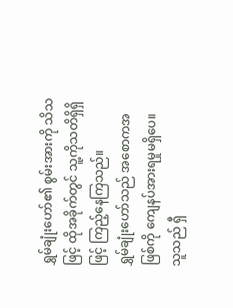ရွှမ်ချုံးဟော်၏ စွမ်းအားကို သိသဖြင့် ထိုအခိုက်တွင် သူ့ကိုသတိရှိရှိဖြင့် ကြည့်နေကြသည်။
ရွှမ်ချုံးဟော်သည် အစောကအဖြစ်ကို ကျေနပ်အားရမှုမရှိပေ။ သူသည် ရှီ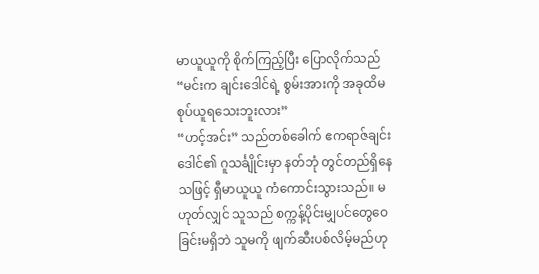မာယူယူကို စိုက်ကြည့်ပြီး ပြောလိုက်သည် “မင်းက ချင်းဒေါင်ရဲ့ စွမ်းအားကို အခုထိမစုပ်ယူရသေးဘူးလား”
“ဟင့်အင်း” သည်တစ်ခေါက် ဧကရာဇ်ချင်းဒေါင်၏ ဂူသင်္ချိုင်းမှာ နတ်ဘုံ တွင်တည်ရှိနေသဖြင့် ရှီမာယူယူ ကံကောင်းသွားသည်။ မဟုတ်လျှင် သူသည် စက္ကန့်ပိုင်းမျှပင်တွေဝေခြင်းမရှိဘဲ သူမကို ဖျက်ဆီးပစ်လိမ့်မည်ဟု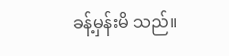ခန့်မှန်းမိ သည်။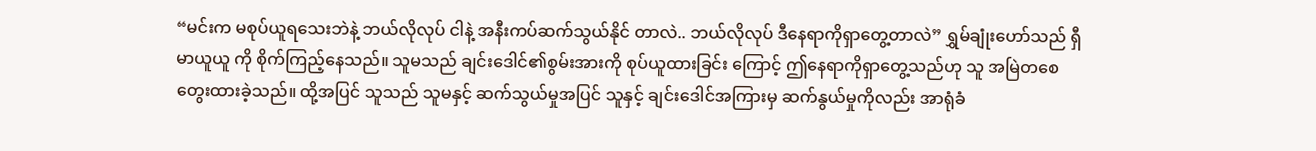“မင်းက မစုပ်ယူရသေးဘဲနဲ့ ဘယ်လိုလုပ် ငါနဲ့ အနီးကပ်ဆက်သွယ်နိုင် တာလဲ.. ဘယ်လိုလုပ် ဒီနေရာကိုရှာတွေ့တာလဲ” ရွှမ်ချုံးဟော်သည် ရှီမာယူယူ ကို စိုက်ကြည့်နေသည်။ သူမသည် ချင်းဒေါင်၏စွမ်းအားကို စုပ်ယူထားခြင်း ကြောင့် ဤနေရာကိုရှာတွေ့သည်ဟု သူ အမြဲတစေတွေးထားခဲ့သည်။ ထို့အပြင် သူသည် သူမနှင့် ဆက်သွယ်မှုအပြင် သူနှင့် ချင်းဒေါင်အကြားမှ ဆက်နွယ်မှုကိုလည်း အာရုံခံ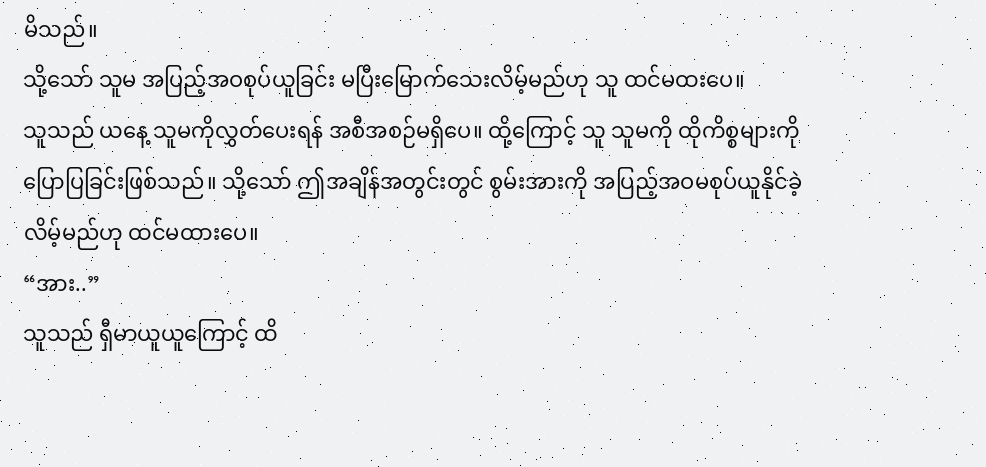မိသည်။
သို့သော် သူမ အပြည့်အဝစုပ်ယူခြင်း မပြီးမြောက်သေးလိမ့်မည်ဟု သူ ထင်မထးပေ။
သူသည် ယနေ့ သူမကိုလွှတ်ပေးရန် အစီအစဉ်မရှိပေ။ ထို့ကြောင့် သူ သူမကို ထိုကိစ္စများကို ပြောပြခြင်းဖြစ်သည်။ သို့သော် ဤအချိန်အတွင်းတွင် စွမ်းအားကို အပြည့်အဝမစုပ်ယူနိုင်ခဲ့လိမ့်မည်ဟု ထင်မထားပေ။
“အား..”
သူသည် ရှီမာယူယူကြောင့် ထိ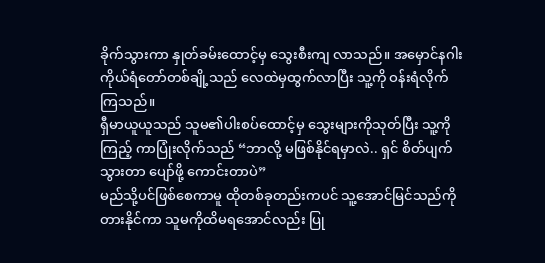ခိုက်သွားကာ နှုတ်ခမ်းထောင့်မှ သွေးစီးကျ လာသည်။ အမှောင်နဂါးကိုယ်ရံတော်တစ်ချို့သည် လေထဲမှထွက်လာပြီး သူ့ကို ဝန်းရံလိုက်ကြသည်။
ရှီမာယူယူသည် သူမ၏ပါးစပ်ထောင့်မှ သွေးများကိုသုတ်ပြီး သူ့ကိုကြည့် ကာပြုံးလိုက်သည် “ဘာလို့ မဖြစ်နိုင်ရမှာလဲ.. ရှင် စိတ်ပျက်သွားတာ ပျော်ဖို့ ကောင်းတာပဲ”
မည်သို့ပင်ဖြစ်စေကာမူ ထိုတစ်ခုတည်းကပင် သူ့အောင်မြင်သည်ကို တားနိုင်ကာ သူမကိုထိမရအောင်လည်း ပြု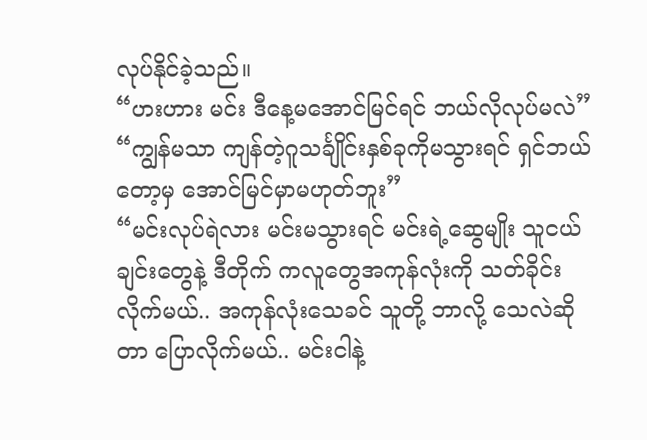လုပ်နိုင်ခဲ့သည်။
“ဟးဟား မင်း ဒီနေ့မအောင်မြင်ရင် ဘယ်လိုလုပ်မလဲ”
“ကျွန်မသာ ကျန်တဲ့ဂူသင်္ချိုင်းနှစ်ခုကိုမသွားရင် ရှင်ဘယ်တော့မှ အောင်မြင်မှာမဟုတ်ဘူး”
“မင်းလုပ်ရဲလား မင်းမသွားရင် မင်းရဲ့ဆွေမျိုး သူငယ်ချင်းတွေနဲ့ ဒီတိုက် ကလူတွေအကုန်လုံးကို သတ်ခိုင်းလိုက်မယ်.. အကုန်လုံးသေခင် သူတို့ ဘာလို့ သေလဲဆိုတာ ပြောလိုက်မယ်.. မင်းငါနဲ့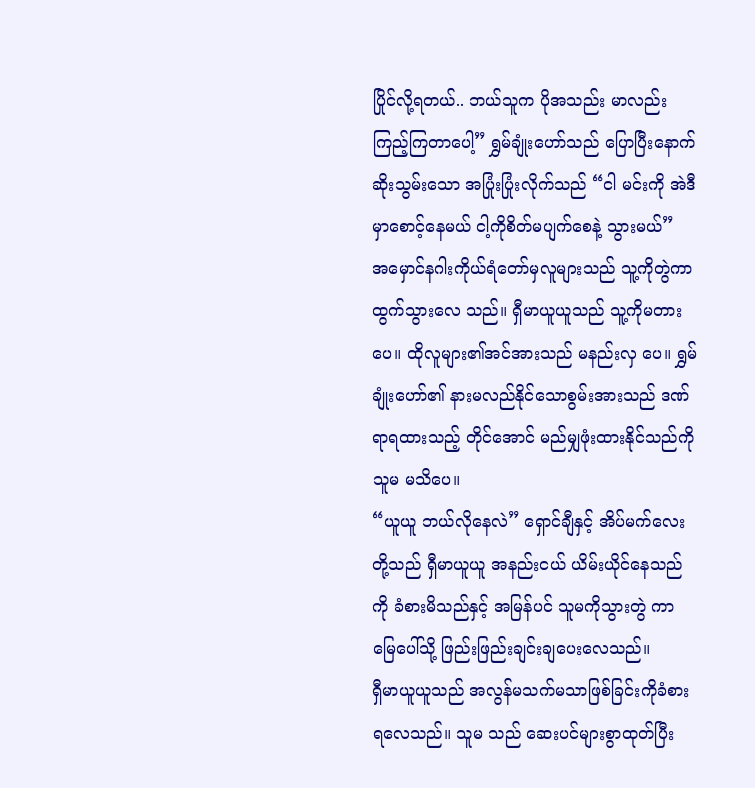ပြိုင်လို့ရတယ်.. ဘယ်သူက ပိုအသည်း မာလည်း ကြည့်ကြတာပေါ့” ရွှမ်ချုံးဟော်သည် ပြောပြီးနောက် ဆိုးသွမ်းသော အပြုံးပြုံးလိုက်သည် “ငါ မင်းကို အဲဒီမှာစောင့်နေမယ် ငါ့ကိုစိတ်မပျက်စေနဲ့ သွားမယ်”
အမှောင်နဂါးကိုယ်ရံတော်မှလူများသည် သူ့ကိုတွဲကာ ထွက်သွားလေ သည်။ ရှီမာယူယူသည် သူ့ကိုမတားပေ။ ထိုလူများ၏အင်အားသည် မနည်းလှ ပေ။ ရွှမ်ချုံးဟော်၏ နားမလည်နိုင်သောစွမ်းအားသည် ဒဏ်ရာရထားသည့် တိုင်အောင် မည်မျှဖုံးထားနိုင်သည်ကို သူမ မသိပေ။
“ယူယူ ဘယ်လိုနေလဲ” ရှောင်ချီနှင့် အိပ်မက်လေးတို့သည် ရှီမာယူယူ အနည်းငယ် ယိမ်းယိုင်နေသည်ကို ခံစားမိသည်နှင့် အမြန်ပင် သူမကိုသွားတွဲ ကာ မြေပေါ်သို့ ဖြည်းဖြည်းချင်းချပေးလေသည်။
ရှီမာယူယူသည် အလွန်မသက်မသာဖြစ်ခြင်းကိုခံစားရလေသည်။ သူမ သည် ဆေးပင်များစွာထုတ်ပြီး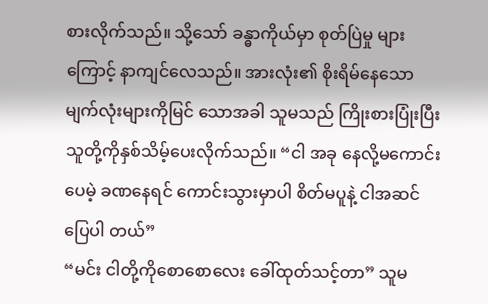စားလိုက်သည်။ သို့သော် ခန္ဓာကိုယ်မှာ စုတ်ပြဲမှု များကြောင့် နာကျင်လေသည်။ အားလုံး၏ စိုးရိမ်နေသော မျက်လုံးများကိုမြင် သောအခါ သူမသည် ကြိုးစားပြုံးပြီး သူတို့ကိုနှစ်သိမ့်ပေးလိုက်သည်။ “ငါ အခု နေလို့မကောင်းပေမဲ့ ခဏနေရင် ကောင်းသွားမှာပါ စိတ်မပူနဲ့ ငါအဆင်ပြေပါ တယ်”
“မင်း ငါတို့ကိုစောစောလေး ခေါ်ထုတ်သင့်တာ” သူမ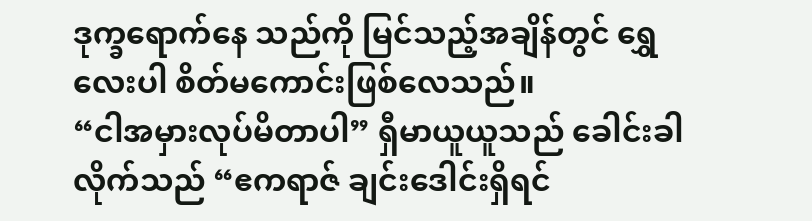ဒုက္ခရောက်နေ သည်ကို မြင်သည့်အချိန်တွင် ရွှေလေးပါ စိတ်မကောင်းဖြစ်လေသည်။
“ငါအမှားလုပ်မိတာပါ” ရှီမာယူယူသည် ခေါင်းခါလိုက်သည် “ဧကရာဇ် ချင်းဒေါင်းရှိရင်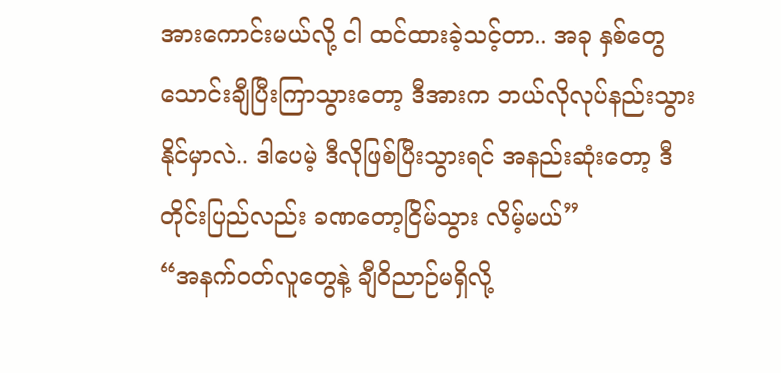အားကောင်းမယ်လို့ ငါ ထင်ထားခဲ့သင့်တာ.. အခု နှစ်တွေ သောင်းချီပြီးကြာသွားတော့ ဒီအားက ဘယ်လိုလုပ်နည်းသွားနိုင်မှာလဲ.. ဒါပေမဲ့ ဒီလိုဖြစ်ပြီးသွားရင် အနည်းဆုံးတော့ ဒီတိုင်းပြည်လည်း ခဏတော့ငြိမ်သွား လိမ့်မယ်”
“အနက်ဝတ်လူတွေနဲ့ ချီဝိညာဉ်မရှိလို့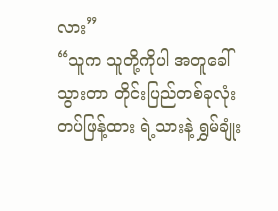လား”
“သူက သူတို့ကိုပါ အတူခေါ်သွားတာ တိုင်းပြည်တစ်ခုလုံး တပ်ဖြန့်ထား ရဲ့သားနဲ့ ရွှမ်ချုံး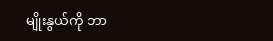မျိုးနွယ်ကို ဘာ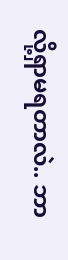လို့ရှာမရတာလဲ.. ဘာ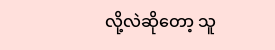လို့လဲဆိုတော့ သူ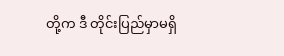တို့က ဒီ တိုင်းပြည်မှာမရှိ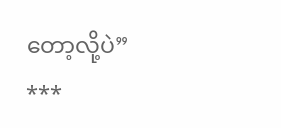တော့လို့ပဲ”
***